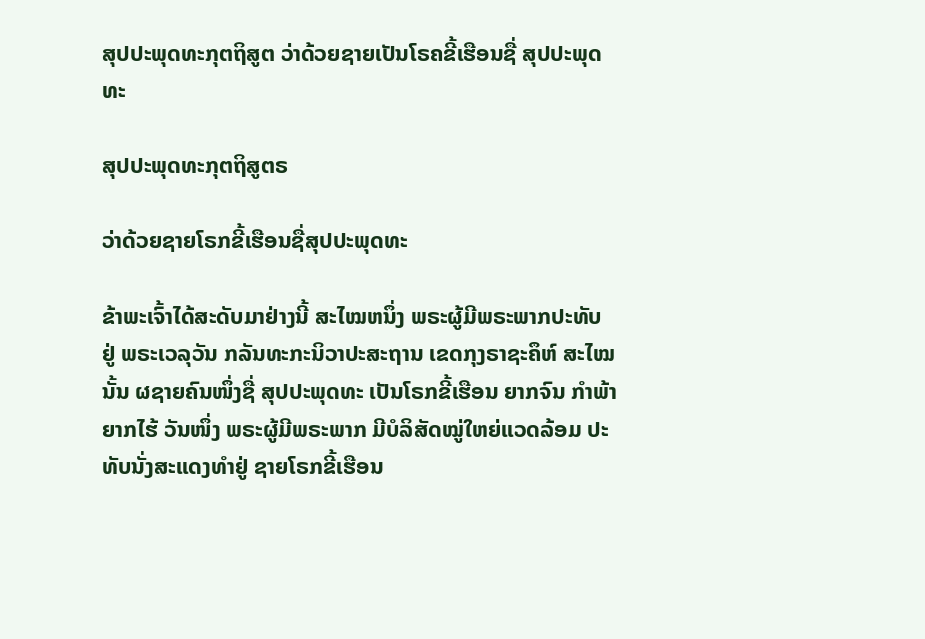ສຸປປະພຸດທະກຸຕຖິສູຕ ວ່າດ້ວຍຊາຍເປັນໂຣຄຂີ້ເຮືອນຊື່ ສຸປປະພຸດທະ

ສຸປປະພຸດທະກຸຕຖິສູຕຣ

ວ່າດ້ວຍຊາຍໂຣກຂີ້ເຮືອນຊື່ສຸປປະພຸດທະ

ຂ້າພະເຈົ້າໄດ້ສະດັບມາຢ່າງນີ້ ສະໄໝຫນຶ່ງ ພຣະຜູ້ມີພຣະພາກປະທັບ ຢູ່ ພຣະເວລຸວັນ ກລັນທະກະນິວາປະສະຖານ ເຂດກຸງຣາຊະຄຶຫ໌ ສະໄໝນັ້ນ ຜຊາຍຄົນໜຶ່ງຊື່ ສຸປປະພຸດທະ ເປັນໂຣກຂີ້ເຮືອນ ຍາກຈົນ ກຳພ້າ ຍາກໄຮ້ ວັນໜຶ່ງ ພຣະຜູ້ມີພຣະພາກ ມີບໍລິສັດໝູ່ໃຫຍ່ແວດລ້ອມ ປະທັບນັ່ງສະແດງທຳຢູ່ ຊາຍໂຣກຂີ້ເຮືອນ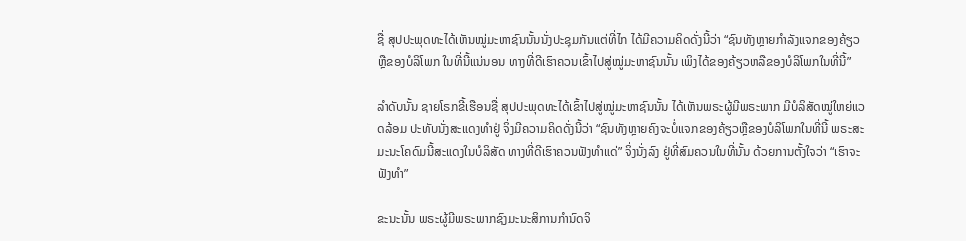ຊື່ ສຸປປະພຸດທະໄດ້ເຫັນໝູ່ມະຫາຊົນນັ້ນນັ່ງປະຊຸມກັນແຕ່ທີ່ໄກ ໄດ້ມີຄວາມຄິດດັ່ງນີ້ວ່າ “ຊົນທັງຫຼາຍກຳລັງແຈກຂອງຄ້ຽວຫຼືຂອງບໍລິໂພກ ໃນທີ່ນີ້ແນ່ນອນ ທາງທີ່ດີເຮົາຄວນເຂົ້າໄປສູ່ໝູ່ມະຫາຊົນນັ້ນ ເພິງໄດ້ຂອງຄ້ຽວຫລືຂອງບໍລິໂພກໃນທີ່ນີ້”

ລຳດັບນັ້ນ ຊາຍໂຣກຂີ້ເຮືອນຊື່ ສຸປປະພຸດທະໄດ້ເຂົ້າໄປສູ່ໝູ່ມະຫາຊົນນັ້ນ ໄດ້ເຫັນພຣະຜູ້ມີພຣະພາກ ມີບໍລິສັດໝູ່ໃຫຍ່ແວດລ້ອມ ປະທັບນັ່ງສະແດງທຳຢູ່ ຈິ່ງມີຄວາມຄິດດັ່ງນີ້ວ່າ “ຊົນທັງຫຼາຍຄົງຈະບໍ່ແຈກຂອງຄ້ຽວຫຼືຂອງບໍລິໂພກໃນທີ່ນີ້ ພຣະສະມະນະໂຄດົມນີ້ສະແດງໃນບໍລິສັດ ທາງທີ່ດີເຮົາຄວນຟັງທຳແດ່” ຈິ່ງນັ່ງລົງ ຢູ່ທີ່ສົມຄວນໃນທີ່ນັ້ນ ດ້ວຍການຕັ້ງໃຈວ່າ “ເຮົາຈະຟັງທຳ”

ຂະນະນັ້ນ ພຣະຜູ້ມີພຣະພາກຊົງມະນະສິການກຳນົດຈິ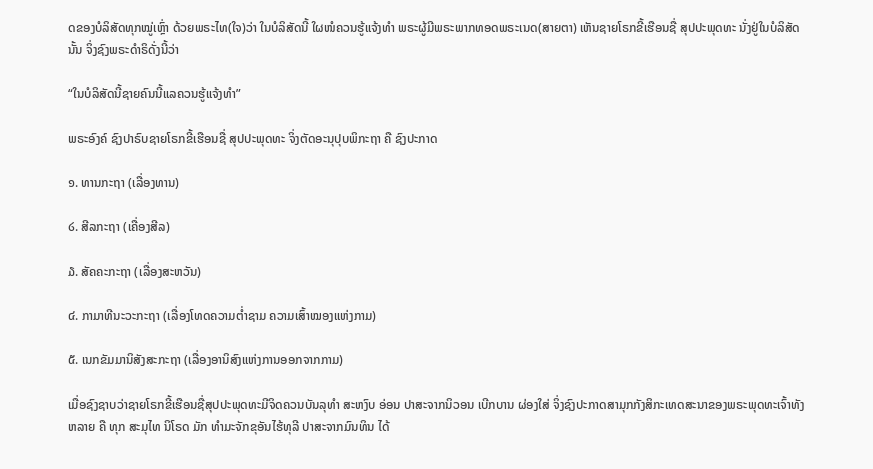ດຂອງບໍລິສັດທຸກໝູ່ເຫຼົ່າ ດ້ວຍພຣະໄທ(ໃຈ)ວ່າ ໃນບໍລິສັດນີ້ ໃຜໜໍຄວນຮູ້ແຈ້ງທຳ ພຣະຜູ້ມີພຣະພາກທອດພຣະເນດ(ສາຍຕາ) ເຫັນຊາຍໂຣກຂີ້ເຮືອນຊື່ ສຸປປະພຸດທະ ນັ່ງຢູ່ໃນບໍລິສັດນັ້ນ ຈິ່ງຊົງພຣະດຳຣິດັ່ງນີ້ວ່າ

“ໃນບໍລິສັດນີ້ຊາຍຄົນນີ້ແລຄວນຮູ້ແຈ້ງທຳ”

ພຣະອົງຄ໌ ຊົງປາຣົບຊາຍໂຣກຂີ້ເຮືອນຊື່ ສຸປປະພຸດທະ ຈິ່ງຕັດອະນຸປຸບພິກະຖາ ຄື ຊົງປະກາດ

໑. ທານກະຖາ (ເລື່ອງທານ)

໒. ສີລກະຖາ (ເຄື່ອງສີລ)

໓. ສັຄຄະກະຖາ (ເລື່ອງສະຫວັນ)

໔. ກາມາທີນະວະກະຖາ (ເລື່ອງໂທດຄວາມຕ່ຳຊາມ ຄວາມເສົ້າໝອງແຫ່ງກາມ)

໕. ເນກຂັມມານິສັງສະກະຖາ (ເລື່ອງອານິສົງແຫ່ງການອອກຈາກກາມ)

ເມື່ອຊົງຊາບວ່າຊາຍໂຣກຂີ້ເຮືອນຊື່ສຸປປະພຸດທະມີຈິດຄວນບັນລຸທຳ ສະຫງົບ ອ່ອນ ປາສະຈາກນິວອນ ເບີກບານ ຜ່ອງໃສ່ ຈິ່ງຊົງປະກາດສາມຸກກັງສິກະເທດສະນາຂອງພຣະພຸດທະເຈົ້າທັງຫລາຍ ຄື ທຸກ ສະມຸໄທ ນິໂຣດ ມັກ ທຳມະຈັກຂຸອັນໄຮ້ທຸລີ ປາສະຈາກມົນທິນ ໄດ້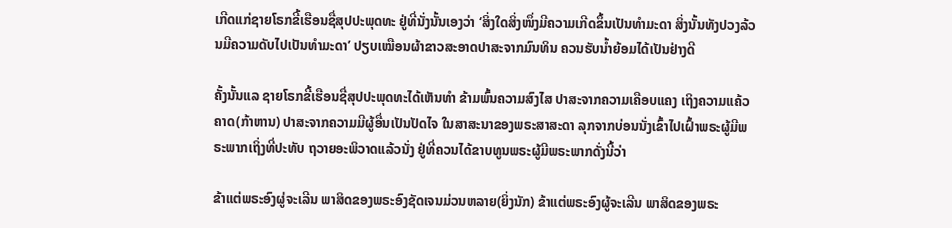ເກີດແກ່ຊາຍໂຣກຂີ້ເຮືອນຊື່ສຸປປະພຸດທະ ຢູ່ທີ່ນັ່ງນັ້ນເອງວ່າ ‘ສິ່ງໃດສິ່ງໜຶ່ງມີຄວາມເກີດຂຶ້ນເປັນທຳມະດາ ສິ່ງນັ້ນທັງປວງລ້ວນມີຄວາມດັບໄປເປັນທຳມະດາ’ ປຽບເໝືອນຜ້າຂາວສະອາດປາສະຈາກມົນທິນ ຄວນຮັບນ້ຳຍ້ອມໄດ້ເປັນຢ່າງດີ

ຄັ້ງນັ້ນແລ ຊາຍໂຣກຂີ້ເຮືອນຊື່ສຸປປະພຸດທະໄດ້ເຫັນທຳ ຂ້າມພົ້ນຄວາມສົງໄສ ປາສະຈາກຄວາມເຄືອບແຄງ ເຖິງຄວາມແຄ້ວຄາດ(ກ້າຫານ) ປາສະຈາກຄວາມມີຜູ້ອື່ນເປັນປັດໄຈ ໃນສາສະນາຂອງພຣະສາສະດາ ລຸກຈາກບ່ອນນັ່ງເຂົ້າໄປເຝົ້າພຣະຜູ້ມີພຣະພາກເຖິ່ງທີ່ປະທັບ ຖວາຍອະພິວາດແລ້ວນັ່ງ ຢູ່ທີ່ຄວນໄດ້ຂາບທູນພຣະຜູ້ມີພຣະພາກດັ່ງນີ້ວ່າ

ຂ້າແຕ່ພຣະອົງຜູ່ຈະເລີນ ພາສິດຂອງພຣະອົງຊັດເຈນມ່ວນຫລາຍ(ຍິ່ງນັກ) ຂ້າແຕ່ພຣະອົງຜູ້ຈະເລີນ ພາສິດຂອງພຣະ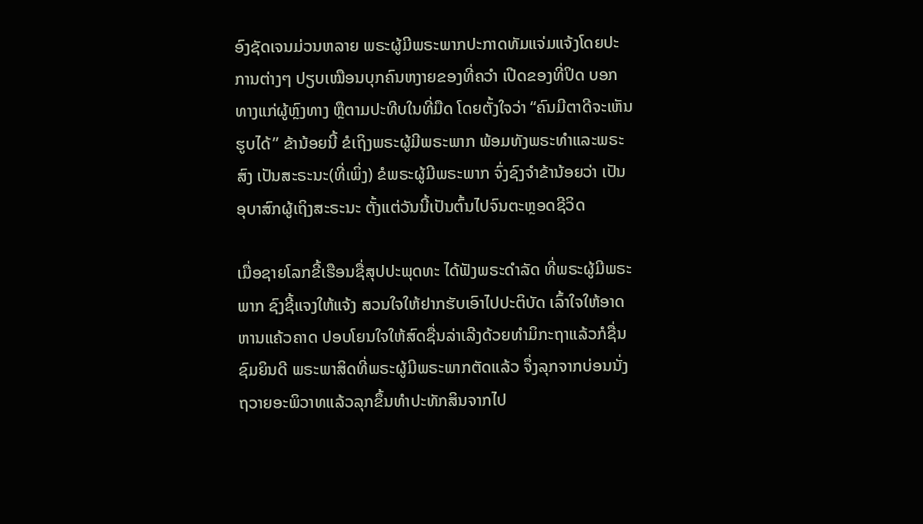ອົງຊັດເຈນມ່ວນຫລາຍ ພຣະຜູ້ມີພຣະພາກປະກາດທັມແຈ່ມແຈ້ງໂດຍປະການຕ່າງໆ ປຽບເໝືອນບຸກຄົນຫງາຍຂອງທີ່ຄວຳ ເປີດຂອງທີ່ປິດ ບອກທາງແກ່ຜູ້ຫຼົງທາງ ຫຼືຕາມປະທີບໃນທີ່ມືດ ໂດຍຕັ້ງໃຈວ່າ “ຄົນມີຕາດີຈະເຫັນຮູບໄດ້” ຂ້ານ້ອຍນີ້ ຂໍເຖິງພຣະຜູ້ມີພຣະພາກ ພ້ອມທັງພຣະທຳແລະພຣະສົງ ເປັນສະຣະນະ(ທີ່ເພິ່ງ) ຂໍພຣະຜູ້ມີພຣະພາກ ຈົ່ງຊົງຈຳຂ້ານ້ອຍວ່າ ເປັນອຸບາສົກຜູ້ເຖິງສະຣະນະ ຕັ້ງແຕ່ວັນນີ້ເປັນຕົ້ນໄປຈົນຕະຫຼອດຊີວິດ

ເມື່ອຊາຍໂລກຂີ້ເຮືອນຊື່ສຸປປະພຸດທະ ໄດ້ຟັງພຣະດຳລັດ ທີ່ພຣະຜູ້ມີພຣະພາກ ຊົງຊີ້ແຈງໃຫ້ແຈ້ງ ສວນໃຈໃຫ້ຢາກຮັບເອົາໄປປະຕິບັດ ເລົ້າໃຈໃຫ້ອາດຫານແຄ້ວຄາດ ປອບໂຍນໃຈໃຫ້ສົດຊື່ນລ່າເລີງດ້ວຍທຳມິກະຖາແລ້ວກໍຊື່ນຊົມຍິນດີ ພຣະພາສິດທີ່ພຣະຜູ້ມີພຣະພາກຕັດແລ້ວ ຈຶ່ງລຸກຈາກບ່ອນນັ່ງ ຖວາຍອະພິວາທແລ້ວລຸກຂຶ້ນທຳປະທັກສິນຈາກໄປ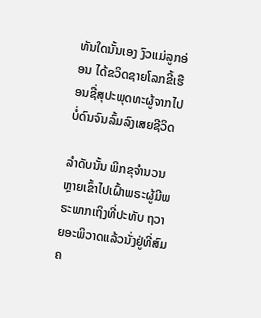ທັນໃດນັ້ນເອງ ງົວແມ່ລູກອ່ອນ ໄດ້ຂວິດຊາຍໂລກຂີ້ເຮືອນຊື່ສຸປະພຸດທະຜູ້ຈາກໄປ ບໍ່ດົນຈົນລົ້ມລົງເສຍຊີວິດ

ລຳດັບນັ້ນ ພິກຂຸຈຳນວນຫຼາຍເຂົ້າໄປເຝົ້າພຣະຜູ້ມີພຣະພາກເຖິງທີ່ປະທັບ ຖວາຍອະພິວາດແລ້ວນັ່ງຢູ່ທີ່ສົມຄ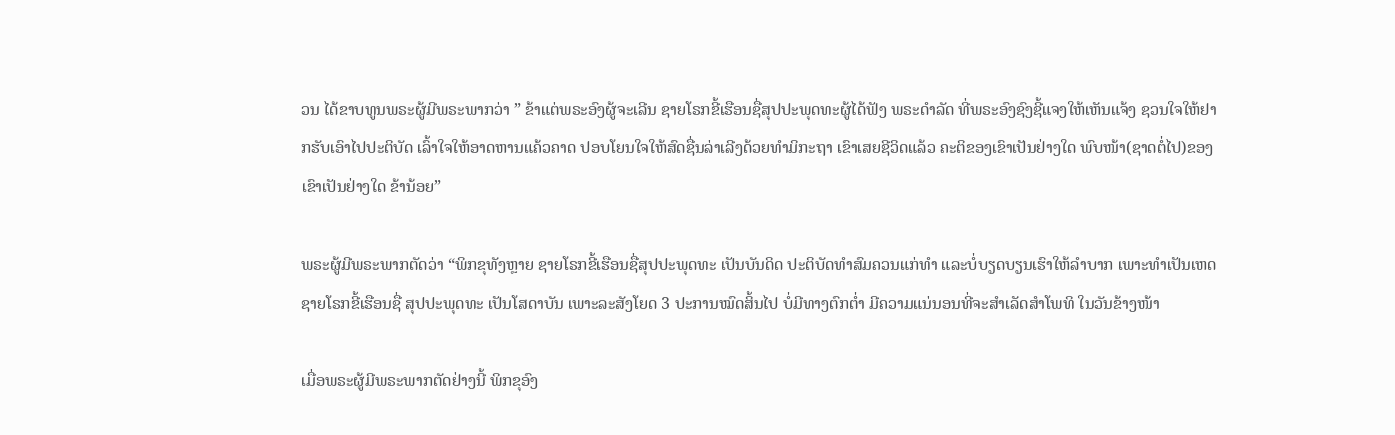ວນ ໄດ້ຂາບທູນພຣະຜູ້ມີພຣະພາກວ່າ ” ຂ້າແຕ່ພຣະອົງຜູ້ຈະເລີນ ຊາຍໂຣກຂີ້ເຮືອນຊື່ສຸປປະພຸດທະຜູ້ໄດ້ຟັງ ພຣະດຳລັດ ທີ່ພຣະອົງຊົງຊີ້ແຈງໃຫ້ເຫັນແຈ້ງ ຊວນໃຈໃຫ້ຢາກຮັບເອົາໄປປະຕິບັດ ເລົ້າໃຈໃຫ້ອາດຫານແຄ້ວຄາດ ປອບໂຍນໃຈໃຫ້ສົດຊື່ນລ່າເລີງດ້ວຍທຳມິກະຖາ ເຂົາເສຍຊີວິດແລ້ວ ຄະຕິຂອງເຂົາເປັນຢ່າງໃດ ພົບໜ້າ(ຊາດຕໍ່ໄປ)ຂອງເຂົາເປັນຢ່າງໃດ ຂ້ານ້ອຍ”

ພຣະຜູ້ມີພຣະພາກຕັດວ່າ “ພິກຂຸທັງຫຼາຍ ຊາຍໂຣກຂີ້ເຮືອນຊື່ສຸປປະພຸດທະ ເປັນບັນດິດ ປະຕິບັດທຳສົມຄວນແກ່ທຳ ແລະບໍ່ບຽດບຽນເຮົາໃຫ້ລຳບາກ ເພາະທຳເປັນເຫດ ຊາຍໂຣກຂີ້ເຮືອນຊື່ ສຸປປະພຸດທະ ເປັນໂສດາບັນ ເພາະລະສັງໂຍດ 3 ປະການໝົດສິ້ນໄປ ບໍ່ມີທາງຕົກຕ່ຳ ມີຄວາມແນ່ນອນທີ່ຈະສຳເລັດສຳໂພທິ ໃນວັນຂ້າງໜ້າ

ເມື່ອພຣະຜູ້ມີພຣະພາກຕັດຢ່າງນີ້ ພິກຂຸອົງ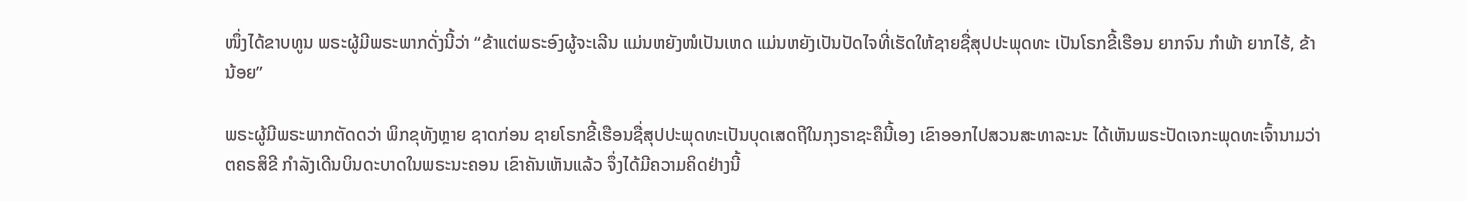ໜຶ່ງໄດ້ຂາບທູນ ພຣະຜູ້ມີພຣະພາກດັ່ງນີ້ວ່າ “ຂ້າແຕ່ພຣະອົງຜູ້ຈະເລີນ ແມ່ນຫຍັງໜໍເປັນເຫດ ແມ່ນຫຍັງເປັນປັດໄຈທີ່ເຮັດໃຫ້ຊາຍຊື່ສຸປປະພຸດທະ ເປັນໂຣກຂີ້ເຮືອນ ຍາກຈົນ ກຳພ້າ ຍາກໄຮ້, ຂ້ານ້ອຍ”

ພຣະຜູ້ມີພຣະພາກຕັດດວ່າ ພິກຂຸທັງຫຼາຍ ຊາດກ່ອນ ຊາຍໂຣກຂີ້ເຮືອນຊື່ສຸປປະພຸດທະເປັນບຸດເສດຖີໃນກຸງຣາຊະຄຶນີ້ເອງ ເຂົາອອກໄປສວນສະທາລະນະ ໄດ້ເຫັນພຣະປັດເຈກະພຸດທະເຈົ້ານາມວ່າ ຕຄຣສິຂີ ກຳລັງເດີນບິນດະບາດໃນພຣະນະຄອນ ເຂົາຄັນເຫັນແລ້ວ ຈຶ່ງໄດ້ມີຄວາມຄິດຢ່າງນີ້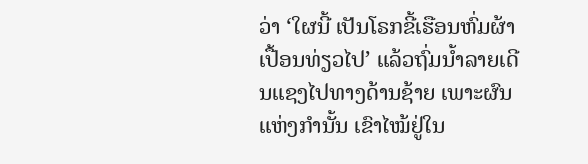ວ່າ ‘ໃຜນີ້ ເປັນໂຣກຂີ້ເຮືອນຫົ່ມຜ້າເປື້ອນທ່ຽວໄປ’ ແລ້ວຖົ່ມນ້ຳລາຍເດີນແຊງໄປທາງດ້ານຊ້າຍ ເພາະຜົນແຫ່ງກຳນັ້ນ ເຂົາໄໝ້ຢູ່ໃນ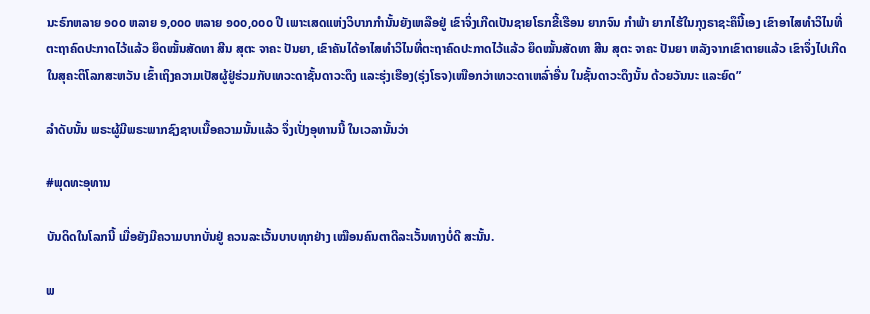ນະຣົກຫລາຍ ໑໐໐ ຫລາຍ ໑,໐໐໐ ຫລາຍ ໑໐໐,໐໐໐ ປີ ເພາະເສດແຫ່ງວິບາກກຳນັ້ນຍັງເຫລືອຢູ່ ເຂົາຈິ່ງເກີດເປັນຊາຍໂຣກຂີ້ເຮືອນ ຍາກຈົນ ກຳພ້າ ຍາກໄຮ້ໃນກຸງຣາຊະຄຶນີ້ເອງ ເຂົາອາໄສທຳວິໄນທີ່ຕະຖາຄົດປະກາດໄວ້ແລ້ວ ຍຶດໝັ້ນສັດທາ ສີນ ສຸຕະ ຈາຄະ ປັນຍາ, ເຂົາຄັນໄດ້ອາໄສທຳວິໄນທີ່ຕະຖາຄົດປະກາດໄວ້ແລ້ວ ຍຶດໝັ້ນສັດທາ ສີນ ສຸຕະ ຈາຄະ ປັນຍາ ຫລັງຈາກເຂົາຕາຍແລ້ວ ເຂົາຈຶ່ງໄປເກີດໃນສຸຄະຕິໂລກສະຫວັນ ເຂົ້າເຖິງຄວາມເປັສຜູ້ຢູ່ຮ່ວມກັບເທວະດາຊັ້ນດາວະດຶງ ແລະຮຸ່ງເຮືອງ(ຣຸ່ງໂຣຈ)ເໜືອກວ່າເທວະດາເຫລົ່າອື່ນ ໃນຊັ້ນດາວະດຶງນັ້ນ ດ້ວຍວັນນະ ແລະຍົດ”

ລຳດັບນັ້ນ ພຣະຜູ້ມີພຣະພາກຊົງຊາບເນື້ອຄວາມນັ້ນແລ້ວ ຈຶ່ງເປັ່ງອຸທານນີ້ ໃນເວລານັ້ນວ່າ

#ພຸດທະອຸທານ

ບັນດິດໃນໂລກນີ້ ເມື່ອຍັງມີຄວາມບາກບັ່ນຢູ່ ຄວນລະເວັ້ນບາບທຸກຢ່າງ ເໝືອນຄົນຕາດີລະເວັ້ນທາງບໍ່ດີ ສະນັ້ນ.

ພ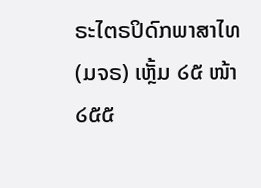ຣະໄຕຣປິດົກພາສາໄທ(ມຈຣ) ເຫຼັ້ມ ໒໕ ໜ້າ ໒໕໕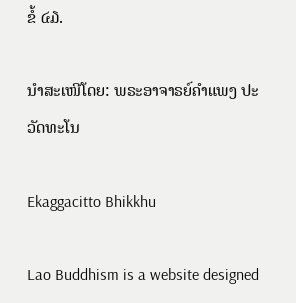ຂໍ້ ໔໓.

ນຳສະເໜີໂດຍ: ພຣະອາຈາຣຍ໌ຄຳແພງ ປະວັດທະໂນ

Ekaggacitto Bhikkhu

Lao Buddhism is a website designed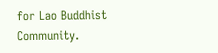for Lao Buddhist Community.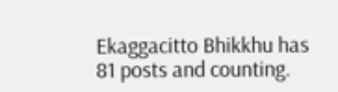Ekaggacitto Bhikkhu has 81 posts and counting.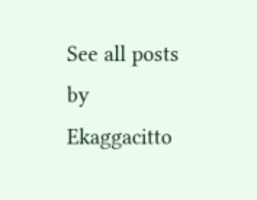See all posts by Ekaggacitto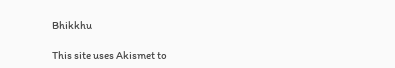Bhikkhu

This site uses Akismet to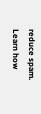reduce spam. Learn how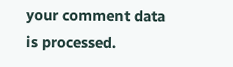your comment data is processed.